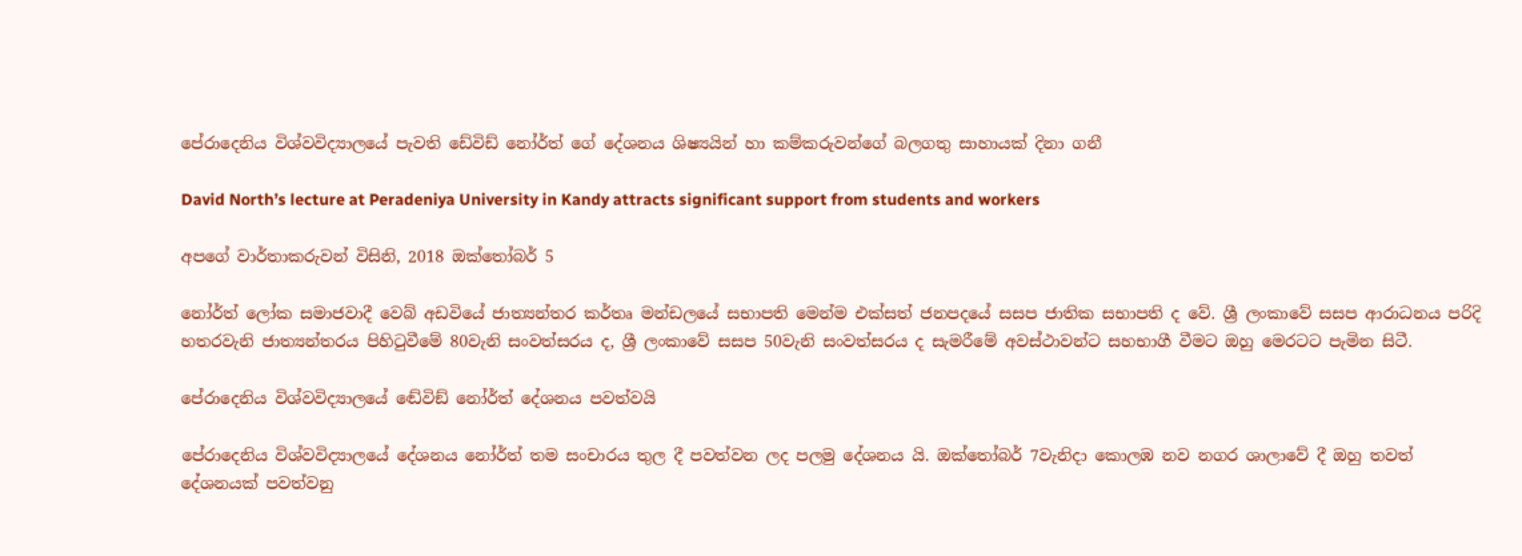පේරාදෙනිය විශ්වවිද්‍යාලයේ පැවති ඩේවිඩ් නෝර්ත් ගේ දේශනය ශිෂ්‍යයින් හා කම්කරුවන්ගේ බලගතු සාහායක් දිනා ගනී

David North’s lecture at Peradeniya University in Kandy attracts significant support from students and workers

අපගේ වාර්තාකරුවන් විසිනි, 2018 ඔක්තෝබර් 5

නෝර්ත් ලෝක සමාජවාදී වෙබ් අඩවියේ ජාත්‍යන්තර කර්තෘ මන්ඩලයේ සභාපති මෙන්ම එක්සත් ජනපදයේ සසප ජාතික සභාපති ද වේ. ශ්‍රී ලංකාවේ සසප ආරාධනය පරිදි හතරවැනි ජාත්‍යන්තරය පිහිටුවීමේ 80වැනි සංවත්සරය ද, ශ්‍රී ලංකාවේ සසප 50වැනි සංවත්සරය ද සැමරීමේ අවස්ථාවන්ට සහභාගී වීමට ඔහු මෙරටට පැමින සිටී.

පේරාදෙනිය විශ්වවිද්‍යාලයේ ඬේවිඞ් නෝර්ත් දේශනය පවත්වයි

පේරාදෙනිය විශ්වවිද්‍යාලයේ දේශනය නෝර්ත් තම සංචාරය තුල දී පවත්වන ලද පලමු දේශනය යි. ඔක්තෝබර් 7වැනිදා කොලඹ නව නගර ශාලාවේ දී ඔහු තවත් දේශනයක් පවත්වනු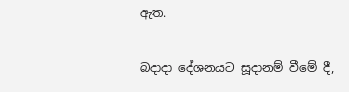ඇත.

බදාදා දේශනයට සූදානම් වීමේ දී,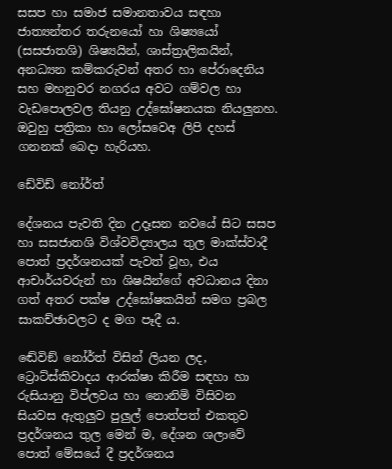සසප හා සමාජ සමානතාවය සඳහා ජාත්‍යන්තර තරුනයෝ හා ශිෂ්‍යයෝ (සසජාතශි) ශිෂ්‍යයින්, ශාස්ත්‍රාලිකයින්, අනධ්‍යන කම්කරුවන් අතර හා පේරාදෙනිය සහ මහනුවර නගරය අවට ගම්වල හා වැඩපොලවල තියනු උද්ඝෝෂනයක නියලුනහ. ඔවුහු පත්‍රිකා හා ලෝසවෙඅ ලිපි දහස් ගනනක් බෙදා හැරියහ.

ඩේවිඩ් නෝර්ත්

දේශනය පැවති දින උදෑසන නවයේ සිට සසප හා සසජාතශි විශ්වවිද්‍යාලය තුල මාක්ස්වාදී පොත් ප්‍රදර්ශනයක් පැවත් වූහ, එය ආචාර්යවරුන් හා ශිෂයින්ගේ අවධානය දිනා ගත් අතර පක්ෂ උද්ඝෝෂකයින් සමග ප්‍රබල සාකච්ඡාවලට ද මග පෑදී ය.

ඬේවිඞ් නෝර්ත් විසින් ලියන ලද, ට්‍රොට්ස්කිවාදය ආරක්ෂා කිරීම සඳහා හා රුසියානු විප්ලවය හා නොනිමි විසිවන සියවස ඇතුලුව පුලුල් පොත්පත් එකතුව ප්‍රදර්ශනය තුල මෙන් ම, දේශන ශලාවේ පොත් මේසයේ දී ප්‍රදර්ශනය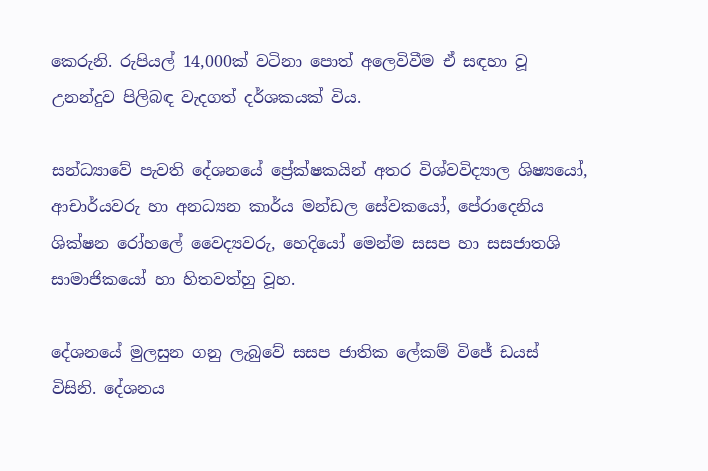කෙරුනි. රුපියල් 14,000ක් වටිනා පොත් අලෙවිවීම ඒ සඳහා වූ උනන්දුව පිලිබඳ වැදගත් දර්ශකයක් විය.

සන්ධ්‍යාවේ පැවති දේශනයේ ප්‍රේක්ෂකයින් අතර විශ්වවිද්‍යාල ශිෂ්‍යයෝ, ආචාර්යවරු හා අනධ්‍යන කාර්ය මන්ඩල සේවකයෝ, පේරාදෙනිය ශික්ෂන රෝහලේ වෛද්‍යවරු, හෙදියෝ මෙන්ම සසප හා සසජාතශි සාමාජිකයෝ හා හිතවත්හු වූහ.

දේශනයේ මුලසුන ගනු ලැබුවේ සසප ජාතික ලේකම් විජේ ඩයස් විසිනි. දේශනය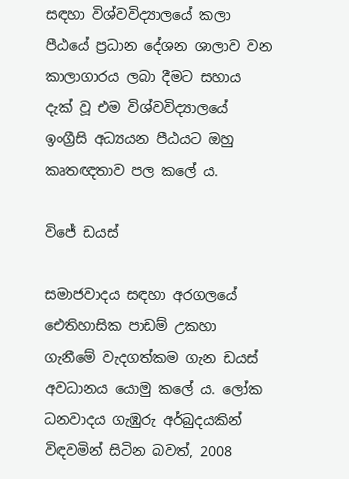සඳහා විශ්වවිද්‍යාලයේ කලා පීඨයේ ප්‍රධාන දේශන ශාලාව වන කාලාගාරය ලබා දීමට සහාය දැක් වූ එම විශ්වවිද්‍යාලයේ ඉංග්‍රීසි අධ්‍යයන පීඨයට ඔහු කෘතඥතාව පල කලේ ය.

විජේ ඩයස්

සමාජවාදය සඳහා අරගලයේ ඓතිහාසික පාඩම් උකහා ගැනීමේ වැදගත්කම ගැන ඩයස් අවධානය යොමු කලේ ය. ලෝක ධනවාදය ගැඹුරු අර්බුදයකින් විඳවමින් සිටින බවත්, 2008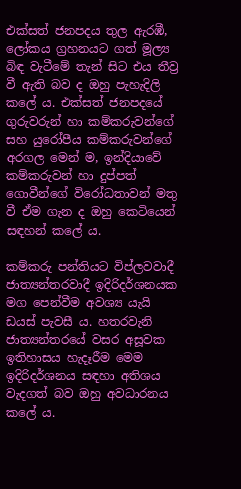එක්සත් ජනපදය තුල ඇරඹී, ලෝකය ග්‍රහනයට ගත් මූල්‍ය බිඳ වැටීමේ තැන් සිට එය තීව්‍ර වී ඇති බව ද ඔහු පැහැදිලි කලේ ය. එක්සත් ජනපදයේ ගුරුවරුන් හා කම්කරුවන්ගේ සහ යුරෝපීය කම්කරුවන්ගේ අරගල මෙන් ම, ඉන්දියාවේ කම්කරුවන් හා දුප්පත් ගොවීන්ගේ විරෝධතාවන් මතු වී ඒම ගැන ද ඔහු කෙටියෙන් සඳහන් කලේ ය.

කම්කරු පන්තියට විප්ලවවාදී ජාත්‍යන්තරවාදී ඉදිරිදර්ශනයක මග පෙන්වීම අවශ්‍ය යැයි ඩයස් පැවසී ය. හතරවැනි ජාත්‍යන්තරයේ වසර අසූවක ඉතිහාසය හැදෑරීම මෙම ඉදිරිදර්ශනය සඳහා අතිශය වැදගත් බව ඔහු අවධාරනය කලේ ය.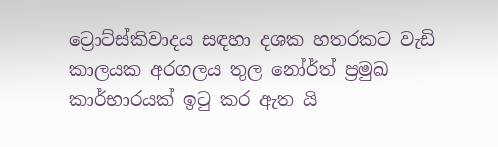ට්‍රොට්ස්කිවාදය සඳහා දශක හතරකට වැඩි කාලයක අරගලය තුල නෝර්ත් ප්‍රමුඛ කාර්භාරයක් ඉටු කර ඇත යි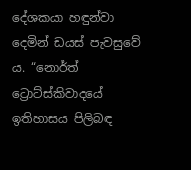දේශකයා හඳුන්වා දෙමින් ඩයස් පැවසුවේ ය. “නොර්ත් ට්‍රොට්ස්කිවාදයේ ඉතිහාසය පිලිබඳ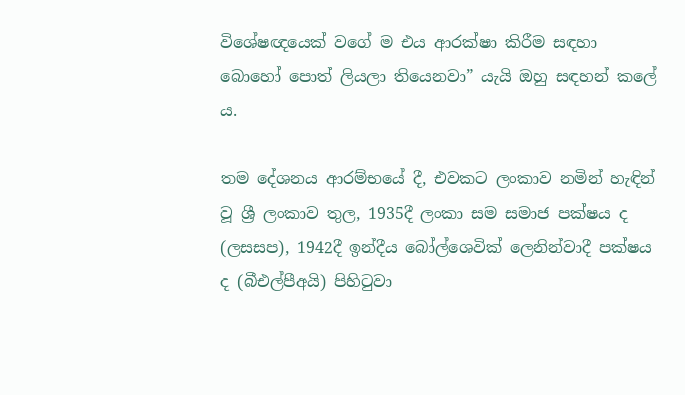විශේෂඥයෙක් වගේ ම එය ආරක්ෂා කිරීම සඳහා බොහෝ පොත් ලියලා තියෙනවා” යැයි ඔහු සඳහන් කලේ ය.

තම දේශනය ආරම්භයේ දී, එවකට ලංකාව නමින් හැඳින් වූ ශ්‍රී ලංකාව තුල, 1935දී ලංකා සම සමාජ පක්ෂය ද (ලසසප), 1942දී ඉන්දීය බෝල්ශෙවික් ලෙනින්වාදී පක්ෂය ද (බීඑල්පීඅයි) පිහිටුවා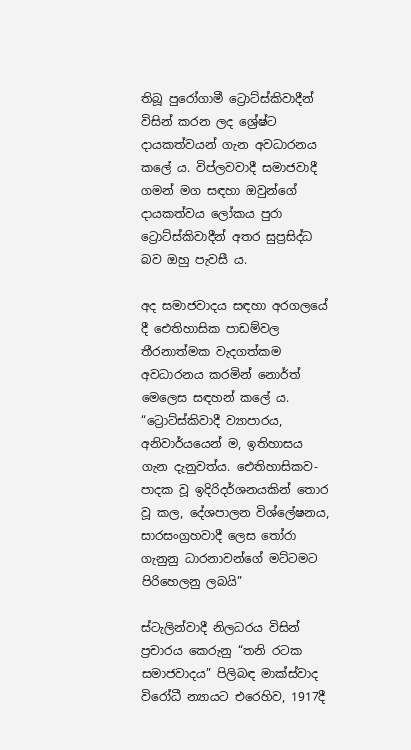තිබූ පුරෝගාමී ට්‍රොට්ස්කිවාදීන් විසින් කරන ලද ශ්‍රේෂ්ට දායකත්වයන් ගැන අවධාරනය කලේ ය. විප්ලවවාදී සමාජවාදී ගමන් මග සඳහා ඔවුන්ගේ දායකත්වය ලෝකය පුරා ට්‍රොට්ස්කිවාදීන් අතර සුප්‍රසිද්ධ බව ඔහු පැවසී ය.

අද සමාජවාදය සඳහා අරගලයේ දී ඓතිහාසික පාඩම්වල තීරනාත්මක වැදගත්කම අවධාරනය කරමින් නොර්ත් මෙලෙස සඳහන් කලේ ය. “ට්‍රොට්ස්කිවාදී ව්‍යාපාරය, අනිවාර්යයෙන් ම, ඉතිහාසය ගැන දැනුවත්ය. ඓතිහාසිකව-පාදක වූ ඉදිරිදර්ශනයකින් තොර වූ කල, දේශපාලන විශ්ලේෂනය, සාරසංග්‍රහවාදී ලෙස තෝරා ගැනුනු ධාරනාවන්ගේ මට්ටමට පිරිහෙලනු ලබයි”

ස්ටැලින්වාදී නිලධරය විසින් ප්‍රචාරය කෙරුනු “තනි රටක සමාජවාදය” පිලිබඳ මාක්ස්වාද විරෝධී න්‍යායට එරෙහිව, 1917දී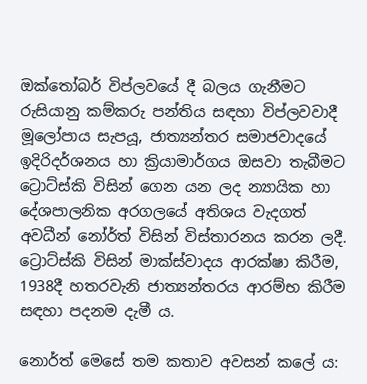ඔක්තෝබර් විප්ලවයේ දී බලය ගැනීමට රුසියානු කම්කරු පන්තිය සඳහා විප්ලවවාදී මූලෝපාය සැපයූ, ජාත්‍යන්තර සමාජවාදයේ ඉදිරිදර්ශනය හා ක්‍රියාමාර්ගය ඔසවා තැබීමට ට්‍රොට්ස්කි විසින් ගෙන යන ලද න්‍යායික හා දේශපාලනික අරගලයේ අතිශය වැදගත් අවධීන් නෝර්ත් විසින් විස්තාරනය කරන ලදී. ට්‍රොට්ස්කි විසින් මාක්ස්වාදය ආරක්ෂා කිරීම, 1938දී හතරවැනි ජාත්‍යන්තරය ආරම්භ කිරීම සඳහා පදනම දැමී ය.

නොර්ත් මෙසේ තම කතාව අවසන් කලේ ය: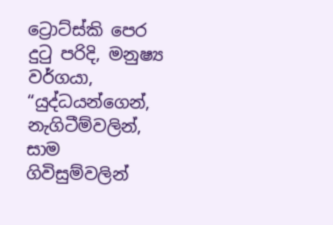ට්‍රොට්ස්කි පෙර දුටු පරිදි, මනුෂ්‍ය වර්ගයා, “යුද්ධයන්ගෙන්, නැගිටීම්වලින්, සාම ගිවිසුම්වලින්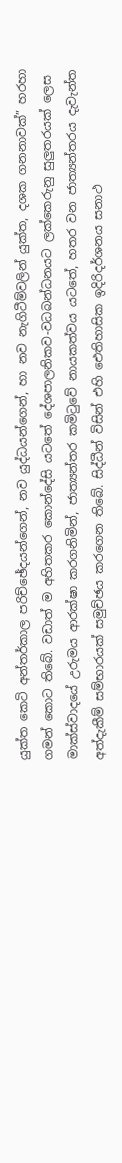යුක්ත කෙටි අන්තර්කාල පරිච්ඡේදයන්ගෙන්, නව යුද්ධයන්ගෙන්, හා නව නැගිටීම්වලින් යුක්ත, දශක ගනනාවක්” හරහා ගමන් කොට තිබේ. වඩාත් ම අහිතකර කොන්දේසි යටතේ දේශපාලනිකව-වධබන්ධනයට ලක්කෙරුනු සුලුතරයක් ලෙස මාක්ස්වාදයේ උරුමය ආරක්ෂා කරගනිමින්, ජාත්‍යන්තර කමිටුවේ නායකත්වය යටතේ, හතර වන ජාත්‍යන්තරය දැවැන්ත අත්දැකීම් සම්භාරයක් සමුච්ඡය කරගෙන තිබේ. සිද්ධීන් විසින් එහි ඓතිහාසික ඉදිරිදර්ශනය සනාථ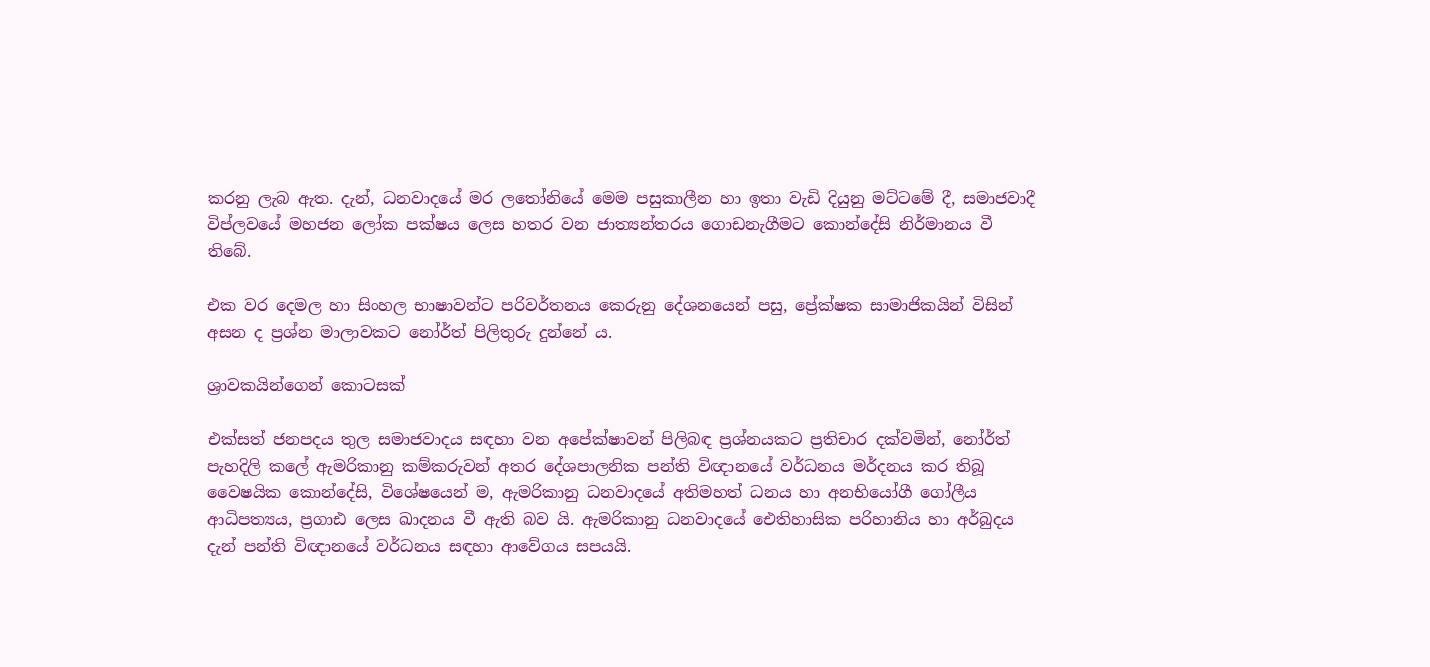කරනු ලැබ ඇත. දැන්, ධනවාදයේ මර ලතෝනියේ මෙම පසුකාලීන හා ඉතා වැඩි දියුනු මට්ටමේ දී, සමාජවාදී විප්ලවයේ මහජන ලෝක පක්ෂය ලෙස හතර වන ජාත්‍යන්තරය ගොඩනැගීමට කොන්දේසි නිර්මානය වී තිබේ.

එක වර දෙමල හා සිංහල භාෂාවන්ට පරිවර්තනය කෙරුනු දේශනයෙන් පසු, ප්‍රේක්ෂක සාමාජිකයින් විසින් අසන ද ප්‍රශ්න මාලාවකට නෝර්ත් පිලිතුරු දුන්නේ ය.

ශ්‍රාවකයින්ගෙන් කොටසක්

එක්සත් ජනපදය තුල සමාජවාදය සඳහා වන අපේක්ෂාවන් පිලිබඳ ප්‍රශ්නයකට ප්‍රතිචාර දක්වමින්, නෝර්ත් පැහදිලි කලේ ඇමරිකානු කම්කරුවන් අතර දේශපාලනික පන්ති විඥානයේ වර්ධනය මර්දනය කර තිබූ වෛෂයික කොන්දේසි, විශේෂයෙන් ම, ඇමරිකානු ධනවාදයේ අතිමහත් ධනය හා අනභියෝගී ගෝලීය ආධිපත්‍යය, ප්‍රගාඪ ලෙස ඛාදනය වී ඇති බව යි. ඇමරිකානු ධනවාදයේ ඓතිහාසික පරිහානිය හා අර්බුදය දැන් පන්ති විඥානයේ වර්ධනය සඳහා ආවේගය සපයයි.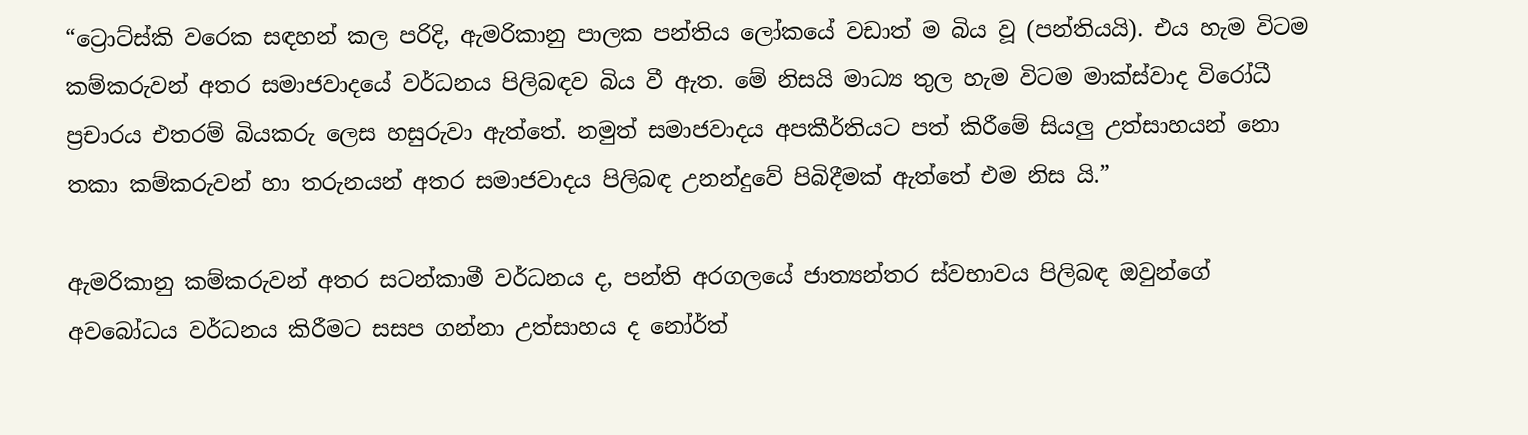“ට්‍රොට්ස්කි වරෙක සඳහන් කල පරිදි, ඇමරිකානු පාලක පන්තිය ලෝකයේ වඩාත් ම බිය වූ (පන්තියයි). එය හැම විටම කම්කරුවන් අතර සමාජවාදයේ වර්ධනය පිලිබඳව බිය වී ඇත. මේ නිසයි මාධ්‍ය තුල හැම විටම මාක්ස්වාද විරෝධී ප්‍රචාරය එතරම් බියකරු ලෙස හසුරුවා ඇත්තේ. නමුත් සමාජවාදය අපකීර්තියට පත් කිරීමේ සියලු උත්සාහයන් නො තකා කම්කරුවන් හා තරුනයන් අතර සමාජවාදය පිලිබඳ උනන්දුවේ පිබිදීමක් ඇත්තේ එම නිස යි.”

ඇමරිකානු කම්කරුවන් අතර සටන්කාමී වර්ධනය ද, පන්ති අරගලයේ ජාත්‍යන්තර ස්වභාවය පිලිබඳ ඔවුන්ගේ අවබෝධය වර්ධනය කිරීමට සසප ගන්නා උත්සාහය ද නෝර්ත්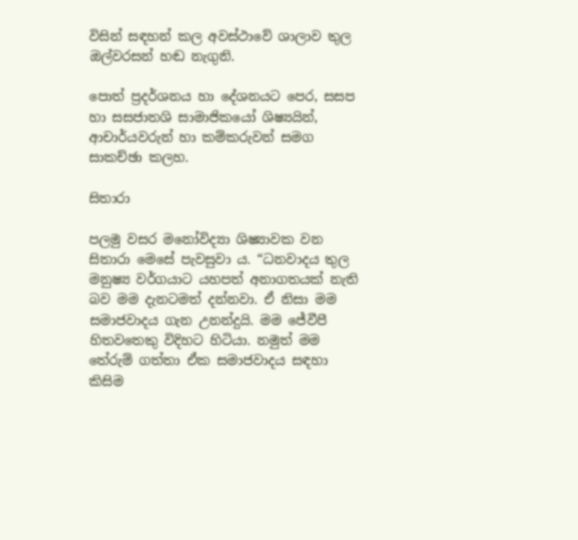විසින් සඳහන් කල අවස්ථාවේ ශාලාව තුල ඔල්වරසන් හඬ නැගුනි.

පොත් ප්‍රදර්ශනය හා දේශනයට පෙර, සසප හා සසජාතශි සාමාජිකයෝ ශිෂ්‍යයින්, ආචාර්යවරුන් හා කම්කරුවන් සමග සාකච්ඡා කලහ.

සිතාරා

පලමු වසර මනෝවිද්‍යා ශිෂ්‍යාවක වන සිතාරා මෙසේ පැවසුවා ය. “ධනවාදය තුල මනුෂ්‍ය වර්ගයාට යහපත් අනාගතයක් නැති බව මම දැනටමත් දන්නවා. ඒ නිසා මම සමාජවාදය ගැන උනන්දුයි. මම ජේවීපී හිතවතෙකු විදිහට හිටියා. නමුත් මම තේරුම් ගත්තා ඒක සමාජවාදය සඳහා කිසිම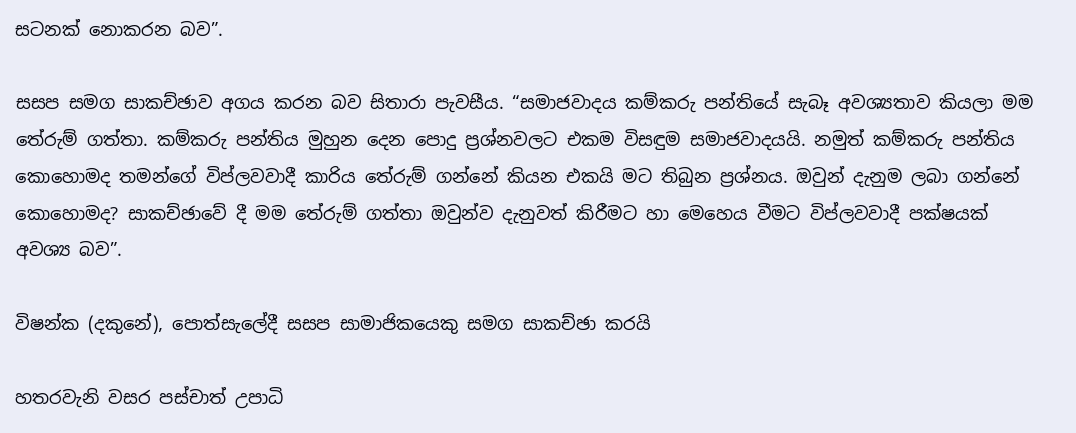සටනක් නොකරන බව”.

සසප සමග සාකච්ඡාව අගය කරන බව සිතාරා පැවසීය. “සමාජවාදය කම්කරු පන්තියේ සැබෑ අවශ්‍යතාව කියලා මම තේරුම් ගත්තා. කම්කරු පන්තිය මුහුන දෙන පොදු ප්‍රශ්නවලට එකම විසඳුම සමාජවාදයයි. නමුත් කම්කරු පන්තිය කොහොමද තමන්ගේ විප්ලවවාදී කාරිය තේරුම් ගන්නේ කියන එකයි මට තිබුන ප්‍රශ්නය. ඔවුන් දැනුම ලබා ගන්නේ කොහොමද? සාකච්ඡාවේ දී මම තේරුම් ගත්තා ඔවුන්ව දැනුවත් කිරීමට හා මෙහෙය වීමට විප්ලවවාදී පක්ෂයක් අවශ්‍ය බව”.

විෂන්ක (දකුනේ), පොත්සැලේදී සසප සාමාජිකයෙකු සමග සාකච්ඡා කරයි

හතරවැනි වසර පස්චාත් උපාධි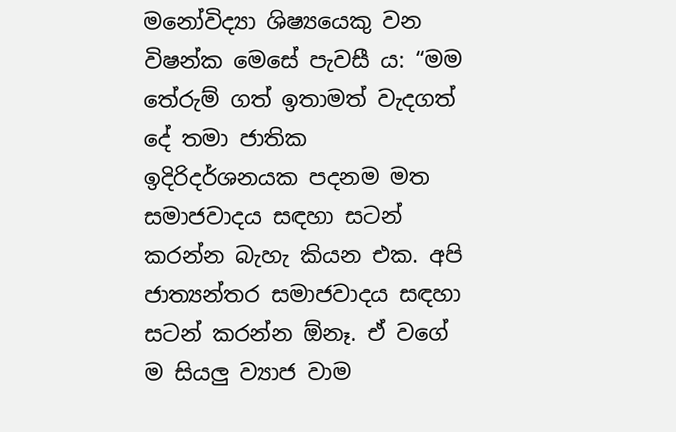මනෝවිද්‍යා ශිෂ්‍යයෙකු වන විෂන්ක මෙසේ පැවසී ය: “මම තේරුම් ගත් ඉතාමත් වැදගත් දේ තමා ජාතික ඉදිරිදර්ශනයක පදනම මත සමාජවාදය සඳහා සටන් කරන්න බැහැ කියන එක. අපි ජාත්‍යන්තර සමාජවාදය සඳහා සටන් කරන්න ඕනෑ. ඒ වගේ ම සියලු ව්‍යාජ වාම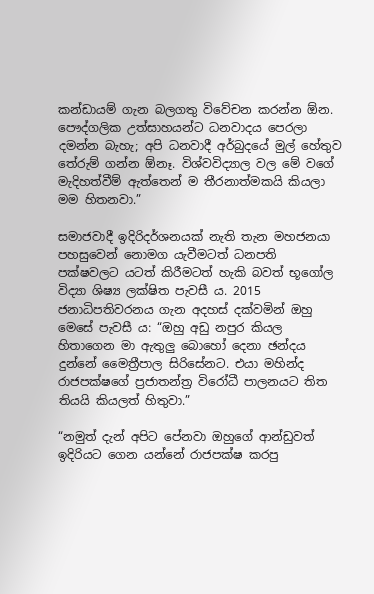කන්ඩායම් ගැන බලගතු විවේචන කරන්න ඕන. පෞද්ගලික උත්සාහයන්ට ධනවාදය පෙරලා දමන්න බැහැ; අපි ධනවාදී අර්බුදයේ මුල් හේතුව තේරුම් ගන්න ඕනෑ. විශ්වවිද්‍යාල වල මේ වගේ මැදිහත්වීම් ඇත්තෙන් ම තීරනාත්මකයි කියලා මම හිතනවා.”

සමාජවාදී ඉදිරිදර්ශනයක් නැති තැන මහජනයා පහසුවෙන් නොමග යැවීමටත් ධනපති පක්ෂවලට යටත් කිරීමටත් හැකි බවත් භූගෝල විද්‍යා ශිෂ්‍ය ලක්ෂිත පැවසී ය. 2015 ජනාධිපතිවරනය ගැන අදහස් දක්වමින් ඔහු මෙසේ පැවසී ය: “ඔහු අඩු නපුර කියල හිතාගෙන මා ඇතුලු බොහෝ දෙනා ඡන්දය දුන්නේ මෛත්‍රීපාල සිරිසේනට. එයා මහින්ද රාජපක්ෂගේ ප්‍රජාතන්ත්‍ර විරෝධී පාලනයට තිත තියයි කියලත් හිතුවා.”

“නමුත් දැන් අපිට පේනවා ඔහුගේ ආන්ඩුවත් ඉදිරියට ගෙන යන්නේ රාජපක්ෂ කරපු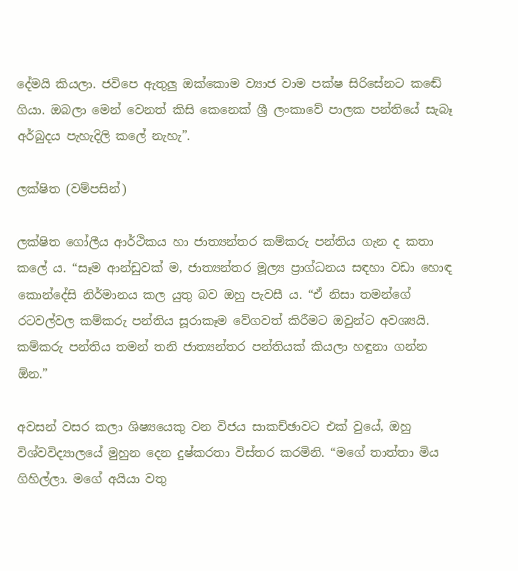දේමයි කියලා. ජවිපෙ ඇතුලු ඔක්කොම ව්‍යාජ වාම පක්ෂ සිරිසේනට කඬේ ගියා. ඔබලා මෙන් වෙනත් කිසි කෙනෙක් ශ්‍රී ලංකාවේ පාලක පන්තියේ සැබෑ අර්බුදය පැහැදිලි කලේ නැහැ”.

ලක්ෂිත (වම්පසින්)

ලක්ෂිත ගෝලීය ආර්ථිකය හා ජාත්‍යන්තර කම්කරු පන්තිය ගැන ද කතා කලේ ය. “සෑම ආන්ඩුවක් ම, ජාත්‍යන්තර මූල්‍ය ප්‍රාග්ධනය සඳහා වඩා හොඳ කොන්දේසි නිර්මානය කල යුතු බව ඔහු පැවසී ය. “ඒ නිසා තමන්ගේ රටවල්වල කම්කරු පන්තිය සූරාකෑම වේගවත් කිරීමට ඔවුන්ට අවශ්‍යයි. කම්කරු පන්තිය තමන් තනි ජාත්‍යන්තර පන්තියක් කියලා හඳුනා ගන්න ඕන.”

අවසන් වසර කලා ශිෂ්‍යයෙකු වන විජය සාකච්ඡාවට එක් වුයේ, ඔහු විශ්වවිද්‍යාලයේ මුහුන දෙන දුෂ්කරතා විස්තර කරමිනි. “මගේ තාත්තා මිය ගිහිල්ලා. මගේ අයියා වතු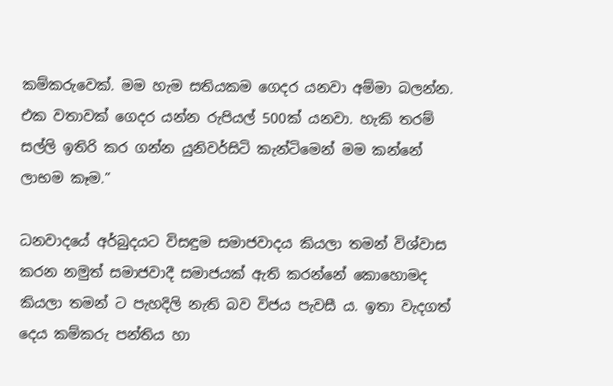කම්කරුවෙක්. මම හැම සතියකම ගෙදර යනවා අම්මා බලන්න. එක වතාවක් ගෙදර යන්න රුපියල් 500ක් යනවා. හැකි තරම් සල්ලි ඉතිරි කර ගන්න යුනිවර්සිටි කැන්ටිමෙන් මම කන්නේ ලාභම කෑම.”

ධනවාදයේ අර්බුදයට විසඳුම සමාජවාදය කියලා තමන් විශ්වාස කරන නමුත් සමාජවාදී සමාජයක් ඇති කරන්නේ කොහොමද කියලා තමන් ට පැහදිලි නැති බව විජය පැවසී ය. ඉතා වැදගත් දෙය කම්කරු පන්තිය හා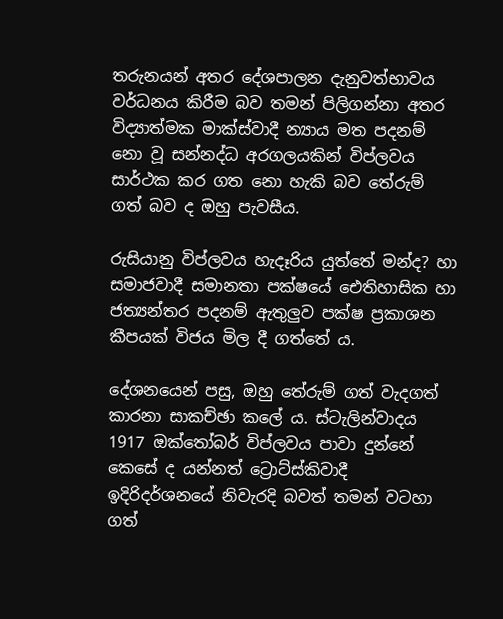තරුනයන් අතර දේශපාලන දැනුවත්භාවය වර්ධනය කිරීම බව තමන් පිලිගන්නා අතර විද්‍යාත්මක මාක්ස්වාදී න්‍යාය මත පදනම් නො වූ සන්නද්ධ අරගලයකින් විප්ලවය සාර්ථක කර ගත නො හැකි බව තේරුම් ගත් බව ද ඔහු පැවසීය.

රුසියානු විප්ලවය හැදෑරිය යුත්තේ මන්ද? හා සමාජවාදී සමානතා පක්ෂයේ ඓතිහාසික හා ජත්‍යන්තර පදනම් ඇතුලුව පක්ෂ ප්‍රකාශන කීපයක් විජය මිල දී ගත්තේ ය.

දේශනයෙන් පසු, ඔහු තේරුම් ගත් වැදගත් කාරනා සාකච්ඡා කලේ ය. ස්ටැලින්වාදය 1917 ඔක්තෝබර් විප්ලවය පාවා දුන්නේ කෙසේ ද යන්නත් ට්‍රොට්ස්කිවාදී ඉදිරිදර්ශනයේ නිවැරදි බවත් තමන් වටහා ගත්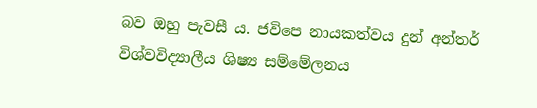බව ඔහු පැවසී ය. ජවිපෙ නායකත්වය දුන් අන්තර් විශ්වවිද්‍යාලීය ශිෂ්‍ය සම්මේලනය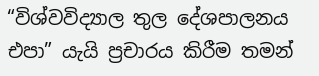“විශ්වවිද්‍යාල තුල දේශපාලනය එපා” යැයි ප්‍රචාරය කිරීම තමන්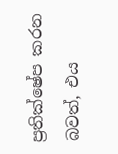ප්‍රතික්ෂේප කරන බවත්, එය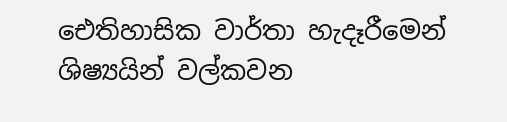ඓතිහාසික වාර්තා හැදෑරීමෙන් ශිෂ්‍යයින් වල්කවන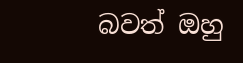බවත් ඔහු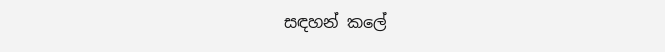සඳහන් කලේ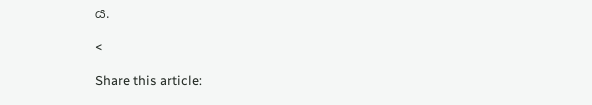ය.

<

Share this article: